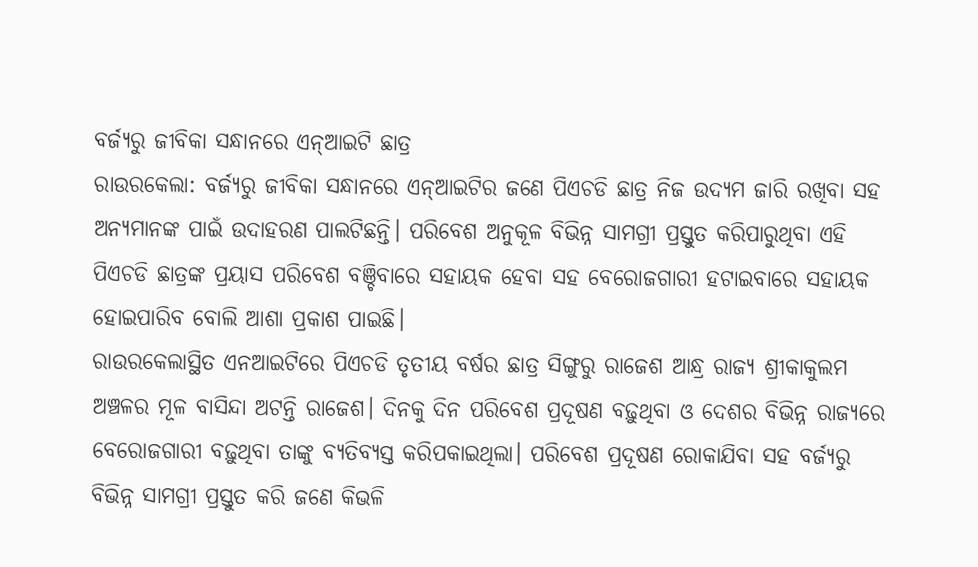ବର୍ଜ୍ୟରୁ ଜୀବିକା ସନ୍ଧାନରେ ଏନ୍ଆଇଟି ଛାତ୍ର
ରାଉରକେଲା: ବର୍ଜ୍ୟରୁ ଜୀବିକା ସନ୍ଧାନରେ ଏନ୍ଆଇଟିର ଜଣେ ପିଏଚଡି ଛାତ୍ର ନିଜ ଉଦ୍ୟମ ଜାରି ରଖିବା ସହ ଅନ୍ୟମାନଙ୍କ ପାଇଁ ଉଦାହରଣ ପାଲଟିଛନ୍ତି। ପରିବେଶ ଅନୁକୂଳ ବିଭିନ୍ନ ସାମଗ୍ରୀ ପ୍ରସ୍ତୁତ କରିପାରୁଥିବା ଏହି ପିଏଚଡି ଛାତ୍ରଙ୍କ ପ୍ରୟାସ ପରିବେଶ ବଞ୍ଚିବାରେ ସହାୟକ ହେବା ସହ ବେରୋଜଗାରୀ ହଟାଇବାରେ ସହାୟକ ହୋଇପାରିବ ବୋଲି ଆଶା ପ୍ରକାଶ ପାଇଛି।
ରାଉରକେଲାସ୍ଥିତ ଏନଆଇଟିରେ ପିଏଚଡି ତୃତୀୟ ବର୍ଷର ଛାତ୍ର ସିଙ୍ଗୁରୁ ରାଜେଶ ଆନ୍ଧ୍ର ରାଜ୍ୟ ଶ୍ରୀକାକୁଲମ ଅଞ୍ଚଳର ମୂଳ ବାସିନ୍ଦା ଅଟନ୍ତି ରାଜେଶ। ଦିନକୁ ଦିନ ପରିବେଶ ପ୍ରଦୂଷଣ ବଢ଼ୁଥିବା ଓ ଦେଶର ବିଭିନ୍ନ ରାଜ୍ୟରେ ବେରୋଜଗାରୀ ବଢ଼ୁଥିବା ତାଙ୍କୁ ବ୍ୟତିବ୍ୟସ୍ତ କରିପକାଇଥିଲା। ପରିବେଶ ପ୍ରଦୂଷଣ ରୋକାଯିବା ସହ ବର୍ଜ୍ୟରୁ ବିଭିନ୍ନ ସାମଗ୍ରୀ ପ୍ରସ୍ତୁତ କରି ଜଣେ କିଭଳି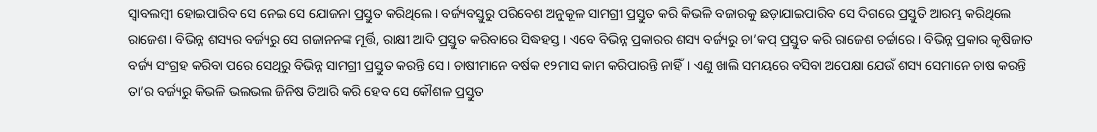ସ୍ବାବଲମ୍ବୀ ହୋଇପାରିବ ସେ ନେଇ ସେ ଯୋଜନା ପ୍ରସ୍ତୁତ କରିଥିଲେ। ବର୍ଜ୍ୟବସ୍ତୁରୁ ପରିବେଶ ଅନୁକୂଳ ସାମଗ୍ରୀ ପ୍ରସ୍ତୁତ କରି କିଭଳି ବଜାରକୁ ଛଡ଼ାଯାଇପାରିବ ସେ ଦିଗରେ ପ୍ରସ୍ତୁତି ଆରମ୍ଭ କରିଥିଲେ ରାଜେଶ। ବିଭିନ୍ନ ଶସ୍ୟର ବର୍ଜ୍ୟରୁ ସେ ଗଜାନନଙ୍କ ମୂର୍ତ୍ତି, ରାକ୍ଷୀ ଆଦି ପ୍ରସ୍ତୁତ କରିବାରେ ସିଦ୍ଧହସ୍ତ। ଏବେ ବିଭିନ୍ନ ପ୍ରକାରର ଶସ୍ୟ ବର୍ଜ୍ୟରୁ ଚା’କପ୍ ପ୍ରସ୍ତୁତ କରି ରାଜେଶ ଚର୍ଚ୍ଚାରେ। ବିଭିନ୍ନ ପ୍ରକାର କୃଷିଜାତ ବର୍ଜ୍ୟ ସଂଗ୍ରହ କରିବା ପରେ ସେଥିରୁ ବିଭିନ୍ନ ସାମଗ୍ରୀ ପ୍ରସ୍ତୁତ କରନ୍ତି ସେ। ଚାଷୀମାନେ ବର୍ଷକ ୧୨ମାସ କାମ କରିପାରନ୍ତି ନାହିଁ। ଏଣୁ ଖାଲି ସମୟରେ ବସିବା ଅପେକ୍ଷା ଯେଉଁ ଶସ୍ୟ ସେମାନେ ଚାଷ କରନ୍ତି ତା’ର ବର୍ଜ୍ୟରୁ କିଭଳି ଭଲଭଲ ଜିନିଷ ତିଆରି କରି ହେବ ସେ କୌଶଳ ପ୍ରସ୍ତୁତ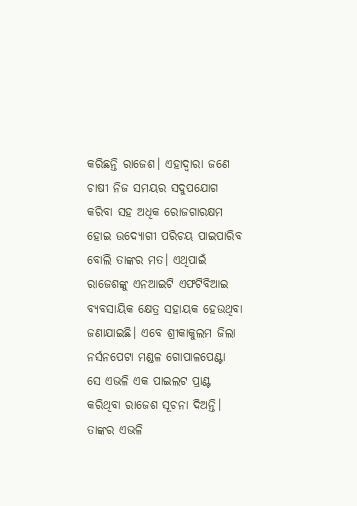କରିଛନ୍ତି ରାଜେଶ। ଏହାଦ୍ବାରା ଜଣେ ଚାଷୀ ନିଜ ସମୟର ସଦୁପଯୋଗ କରିବା ସହ ଅଧିକ ରୋଜଗାରକ୍ଷମ ହୋଇ ଉଦ୍ୟୋଗୀ ପରିଚୟ ପାଇପାରିବ ବୋଲି ତାଙ୍କର ମତ। ଏଥିପାଇଁ ରାଜେଶଙ୍କୁ ଏନଆଇଟି ଏଫଟିବିଆଇ ବ୍ୟବସାୟିକ କ୍ଷେତ୍ର ସହାୟକ ହେଉଥିବା ଜଣାଯାଇଛି। ଏବେ ଶ୍ରୀକାକୁଲମ ଜିଲା ନର୍ସନପେଟା ମଣ୍ଡଳ ଗୋପାଳପେଣ୍ଟା ସେ ଏଭଳି ଏକ ପାଇଲଟ ପ୍ରାଣ୍ଟ କରିଥିବା ରାଜେଶ ସୂଚନା ଦିଅନ୍ତି।
ତାଙ୍କର ଏଭଳି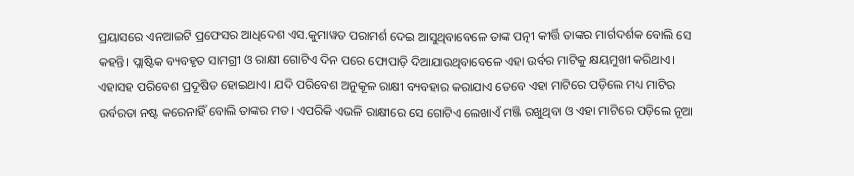ପ୍ରୟାସରେ ଏନଆଇଟି ପ୍ରଫେସର ଆଧିଦେଶ ଏସ.କୁମାୱତ ପରାମର୍ଶ ଦେଇ ଆସୁଥିବାବେଳେ ତାଙ୍କ ପତ୍ନୀ କୀର୍ତ୍ତି ତାଙ୍କର ମାର୍ଗଦର୍ଶକ ବୋଲି ସେ କହନ୍ତି। ପ୍ଲାଷ୍ଟିକ ବ୍ୟବହୃତ ସାମଗ୍ରୀ ଓ ରାକ୍ଷୀ ଗୋଟିଏ ଦିନ ପରେ ଫୋପାଡ଼ି ଦିଆଯାଉଥିବାବେଳେ ଏହା ଉର୍ବର ମାଟିକୁ କ୍ଷୟମୁଖୀ କରିଥାଏ। ଏହାସହ ପରିବେଶ ପ୍ରଦୂଷିତ ହୋଇଥାଏ। ଯଦି ପରିବେଶ ଅନୁକୂଳ ରାକ୍ଷୀ ବ୍ୟବହାର କରାଯାଏ ତେବେ ଏହା ମାଟିରେ ପଡ଼ିଲେ ମଧ୍ୟ ମାଟିର ଉର୍ବରତା ନଷ୍ଟ କରେନାହିଁ ବୋଲି ତାଙ୍କର ମତ। ଏପରିକି ଏଭଳି ରାକ୍ଷୀରେ ସେ ଗୋଟିଏ ଲେଖାଏଁ ମଞ୍ଜି ରଖୁଥିବା ଓ ଏହା ମାଟିରେ ପଡ଼ିଲେ ନୂଆ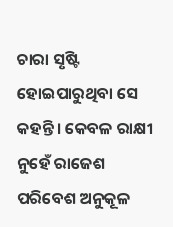ଚାରା ସୃଷ୍ଟି ହୋଇପାରୁଥିବା ସେ କହନ୍ତି। କେବଳ ରାକ୍ଷୀ ନୁହେଁ ରାଜେଶ ପରିବେଶ ଅନୁକୂଳ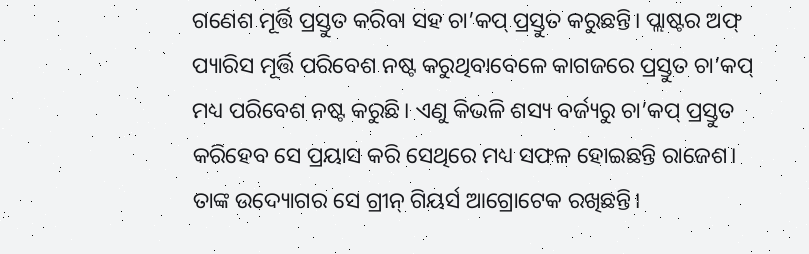ଗଣେଶ ମୂର୍ତ୍ତି ପ୍ରସ୍ତୁତ କରିବା ସହ ଚା’କପ୍ ପ୍ରସ୍ତୁତ କରୁଛନ୍ତି। ପ୍ଲାଷ୍ଟର ଅଫ୍ ପ୍ୟାରିସ ମୂର୍ତ୍ତି ପରିବେଶ ନଷ୍ଟ କରୁଥିବାବେଳେ କାଗଜରେ ପ୍ରସ୍ତୁତ ଚା’କପ୍ ମଧ୍ୟ ପରିବେଶ ନଷ୍ଟ କରୁଛି। ଏଣୁ କିଭଳି ଶସ୍ୟ ବର୍ଜ୍ୟରୁ ଚା’କପ୍ ପ୍ରସ୍ତୁତ କରିହେବ ସେ ପ୍ରୟାସ କରି ସେଥିରେ ମଧ୍ୟ ସଫଳ ହୋଇଛନ୍ତି ରାଜେଶ। ତାଙ୍କ ଉଦ୍ୟୋଗର ସେ ଗ୍ରୀନ୍ ଗିୟର୍ସ ଆଗ୍ରୋଟେକ ରଖିଛନ୍ତି।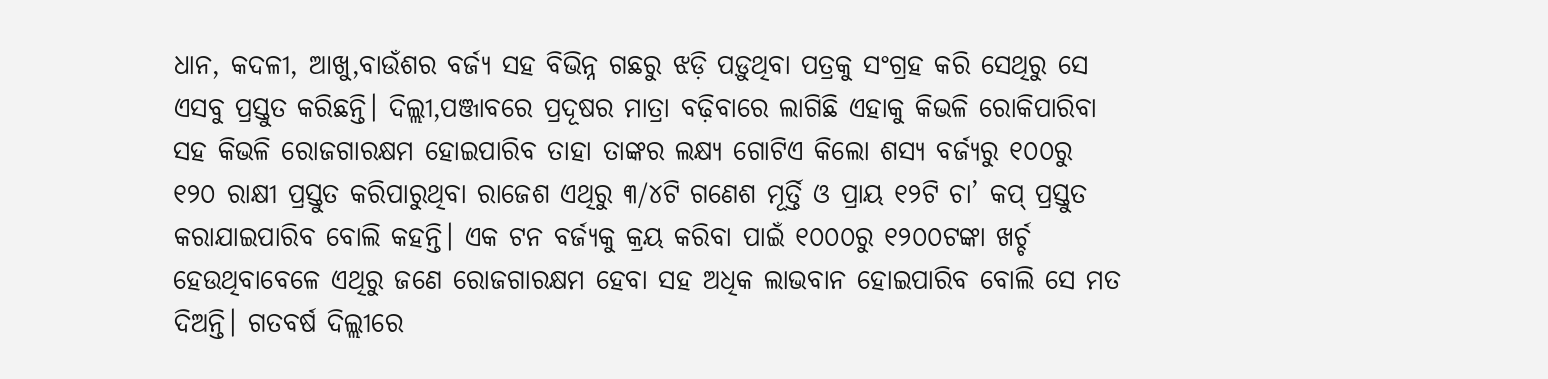ଧାନ, କଦଳୀ, ଆଖୁ,ବାଉଁଶର ବର୍ଜ୍ୟ ସହ ବିଭିନ୍ନ ଗଛରୁ ଝଡ଼ି ପଡ଼ୁଥିବା ପତ୍ରକୁ ସଂଗ୍ରହ କରି ସେଥିରୁ ସେ ଏସବୁ ପ୍ରସ୍ତୁତ କରିଛନ୍ତି। ଦିଲ୍ଲୀ,ପଞ୍ଜାବରେ ପ୍ରଦୂଷର ମାତ୍ରା ବଢ଼ିବାରେ ଲାଗିଛି ଏହାକୁ କିଭଳି ରୋକିପାରିବା ସହ କିଭଳି ରୋଜଗାରକ୍ଷମ ହୋଇପାରିବ ତାହା ତାଙ୍କର ଲକ୍ଷ୍ୟ ଗୋଟିଏ କିଲୋ ଶସ୍ୟ ବର୍ଜ୍ୟରୁ ୧୦୦ରୁ ୧୨୦ ରାକ୍ଷୀ ପ୍ରସ୍ତୁତ କରିପାରୁଥିବା ରାଜେଶ ଏଥିରୁ ୩/୪ଟି ଗଣେଶ ମୂର୍ତ୍ତି ଓ ପ୍ରାୟ ୧୨ଟି ଚା’ କପ୍ ପ୍ରସ୍ତୁତ କରାଯାଇପାରିବ ବୋଲି କହନ୍ତି। ଏକ ଟନ ବର୍ଜ୍ୟକୁ କ୍ରୟ କରିବା ପାଇଁ ୧୦୦୦ରୁ ୧୨୦୦ଟଙ୍କା ଖର୍ଚ୍ଚ ହେଉଥିବାବେଳେ ଏଥିରୁ ଜଣେ ରୋଜଗାରକ୍ଷମ ହେବା ସହ ଅଧିକ ଲାଭବାନ ହୋଇପାରିବ ବୋଲି ସେ ମତ ଦିଅନ୍ତି। ଗତବର୍ଷ ଦିଲ୍ଲୀରେ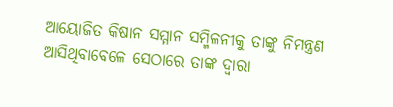ଆୟୋଜିତ କିଷାନ ସମ୍ମାନ ସମ୍ମିଳନୀକୁ ତାଙ୍କୁ ନିମନ୍ତ୍ରଣ ଆସିଥିବାବେଳେ ସେଠାରେ ତାଙ୍କ ଦ୍ବାରା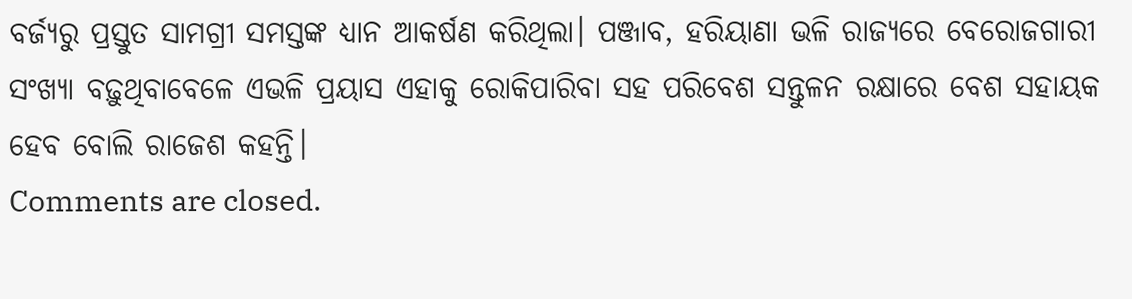ବର୍ଜ୍ୟରୁ ପ୍ରସ୍ତୁତ ସାମଗ୍ରୀ ସମସ୍ତଙ୍କ ଧ୍ୟାନ ଆକର୍ଷଣ କରିଥିଲା। ପଞ୍ଜାବ, ହରିୟାଣା ଭଳି ରାଜ୍ୟରେ ବେରୋଜଗାରୀ ସଂଖ୍ୟା ବଢ଼ୁଥିବାବେଳେ ଏଭଳି ପ୍ରୟାସ ଏହାକୁ ରୋକିପାରିବା ସହ ପରିବେଶ ସନ୍ତୁଳନ ରକ୍ଷାରେ ବେଶ ସହାୟକ ହେବ ବୋଲି ରାଜେଶ କହନ୍ତି।
Comments are closed.